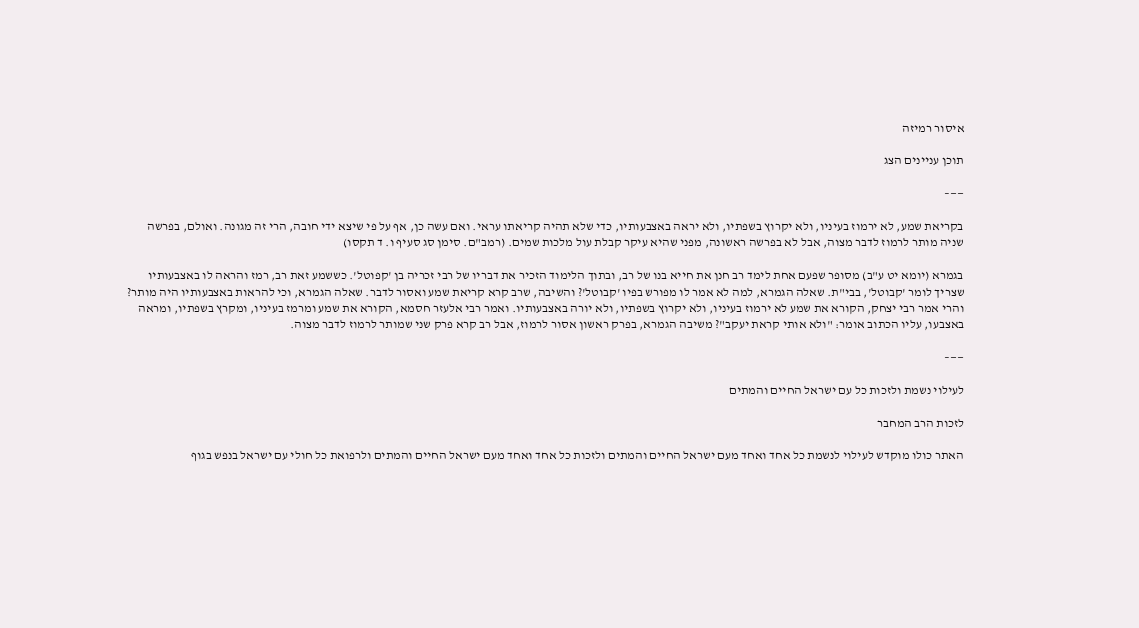איסור רמיזה

תוכן עניינים הצג

——–

בקריאת שמע, לא ירמוז בעיניו, ולא יקרוץ בשפתיו, ולא יראה באצבעותיו, כדי שלא תהיה קריאתו עראי. ואם עשה כן, אף על פי שיצא ידי חובה, הרי זה מגונה. ואולם, בפרשה שניה מותר לרמוז לדבר מצוה, אבל לא בפרשה ראשונה, מפני שהיא עיקר קבלת עול מלכות שמים. (רמב"ם. סימן סג סעיף ו. ד תקסו)

בגמרא (יומא יט ע"ב) מסופר שפעם אחת לימד רב חנן את חייא בנו של רב, ובתוך הלימוד הזכיר את דבריו של רבי זכריה בן 'קפוטל'. כששמע זאת רב, רמז והראה לו באצבעותיו שצריך לומר 'קבוטל', בבי"ת. שאלה הגמרא, למה לא אמר לו מפורש בפיו 'קבוטל'? והשיבה, שרב קרא קריאת שמע ואסור לדבר. שאלה הגמרא, וכי להראות באצבעותיו היה מותר? והרי אמר רבי יצחק, הקורא את שמע לא ירמוז בעיניו, ולא יקרוץ בשפתיו, ולא יורה באצבעותיו. ואמר רבי אלעזר חסמא, הקורא את שמע ומרמז בעיניו, ומקרץ בשפתיו, ומראה באצבעו, עליו הכתוב אומר: "ולא אותי קראת יעקב"? משיבה הגמרא, בפרק ראשון אסור לרמוז, אבל רב קרא פרק שני שמותר לרמוז לדבר מצוה.

——–

לעילוי נשמת ולזכות כל עם ישראל החיים והמתים

לזכות הרב המחבר

האתר כולו מוקדש לעילוי לנשמת כל אחד ואחד מעם ישראל החיים והמתים ולזכות כל אחד ואחד מעם ישראל החיים והמתים ולרפואת כל חולי עם ישראל בנפש בגוף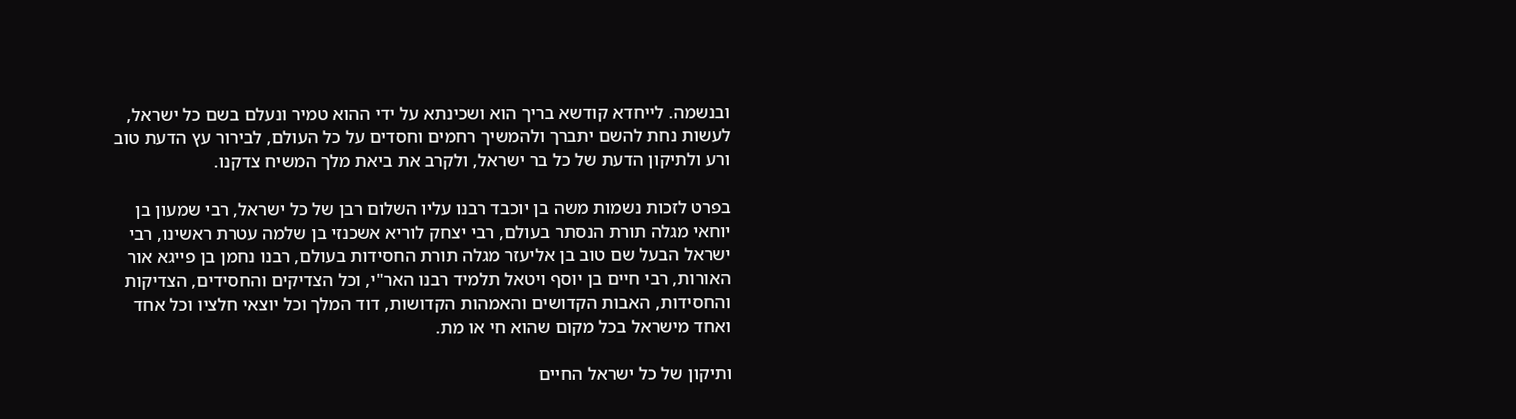ובנשמה. לייחדא קודשא בריך הוא ושכינתא על ידי ההוא טמיר ונעלם בשם כל ישראל, לעשות נחת להשם יתברך ולהמשיך רחמים וחסדים על כל העולם, לבירור עץ הדעת טוב ורע ולתיקון הדעת של כל בר ישראל, ולקרב את ביאת מלך המשיח צדקנו.

בפרט לזכות נשמות משה בן יוכבד רבנו עליו השלום רבן של כל ישראל, רבי שמעון בן יוחאי מגלה תורת הנסתר בעולם, רבי יצחק לוריא אשכנזי בן שלמה עטרת ראשינו, רבי ישראל הבעל שם טוב בן אליעזר מגלה תורת החסידות בעולם, רבנו נחמן בן פייגא אור האורות, רבי חיים בן יוסף ויטאל תלמיד רבנו האר"י, וכל הצדיקים והחסידים, הצדיקות והחסידות, האבות הקדושים והאמהות הקדושות, דוד המלך וכל יוצאי חלציו וכל אחד ואחד מישראל בכל מקום שהוא חי או מת.

ותיקון של כל ישראל החיים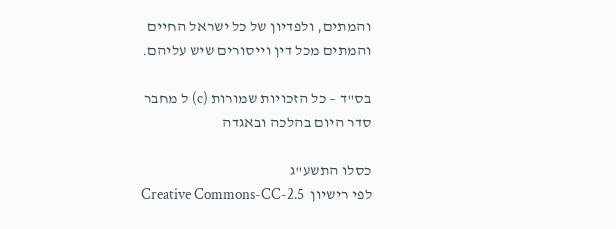והמתים, ולפדיון של כל ישראל החיים והמתים מכל דין וייסורים שיש עליהם.

בס"ד – כל הזכויות שמורות (c) ל מחבר
סדר היום בהלכה ובאגדה

כסלו התשע"ג
לפי רישיון  Creative Commons-CC-2.5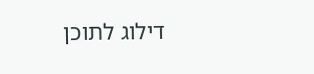דילוג לתוכן